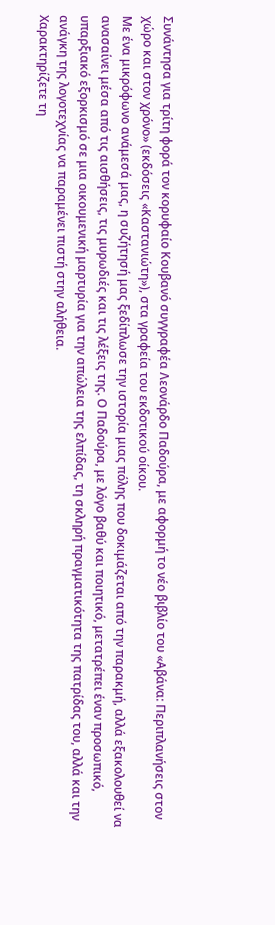Συνάντησα για τρίτη φορά τον κορυφαίο Κουβανό συγγραφέα Λεονάρδο Παδούρα, με αφορμή το νέο βιβλίο του «Αβάνα: Περιπλανήσεις στον χώρο και στον χρόνο» (εκδόσεις «Καστανιώτη»), στα γραφεία του εκδοτικού οίκου.
Με ένα μικρόφωνο ανάμεσά μας, η συζήτησή μας ξεδίπλωσε την ιστορία μιας πόλης που δοκιμάζεται από την παρακμή, αλλά εξακολουθεί να ανασαίνει μέσα από τις αισθήσεις, τις μυρωδιές και τις λέξεις της. Ο Παδούρα, με λόγο βαθύ και ποιητικό, μετατρέπει έναν προσωπικό, υπαρξιακό εξορκισμό σε μια οικουμενική μαρτυρία για την απώλεια της ελπίδας, τη σκληρή πραγματικότητα της πατρίδας του, αλλά και την ανάγκη της λογοτεχνίας να παραμένει πιστή στην αλήθεια.
Χαρακτηρίζετε τη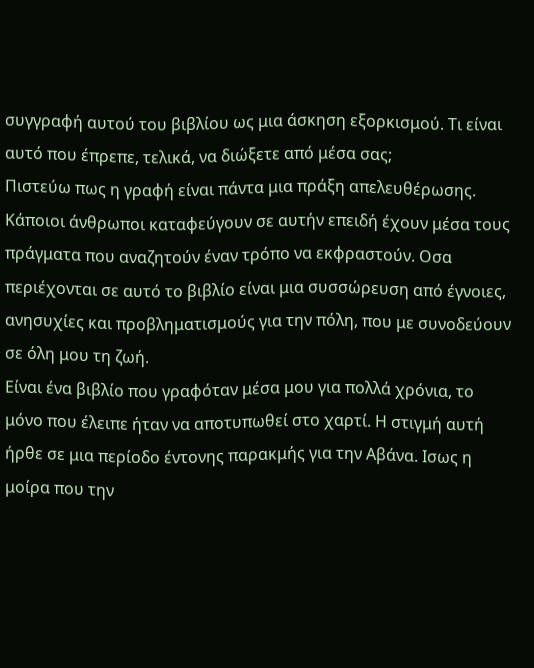συγγραφή αυτού του βιβλίου ως μια άσκηση εξορκισμού. Τι είναι αυτό που έπρεπε, τελικά, να διώξετε από μέσα σας;
Πιστεύω πως η γραφή είναι πάντα μια πράξη απελευθέρωσης. Κάποιοι άνθρωποι καταφεύγουν σε αυτήν επειδή έχουν μέσα τους πράγματα που αναζητούν έναν τρόπο να εκφραστούν. Οσα περιέχονται σε αυτό το βιβλίο είναι μια συσσώρευση από έγνοιες, ανησυχίες και προβληματισμούς για την πόλη, που με συνοδεύουν σε όλη μου τη ζωή.
Είναι ένα βιβλίο που γραφόταν μέσα μου για πολλά χρόνια, το μόνο που έλειπε ήταν να αποτυπωθεί στο χαρτί. Η στιγμή αυτή ήρθε σε μια περίοδο έντονης παρακμής για την Αβάνα. Ισως η μοίρα που την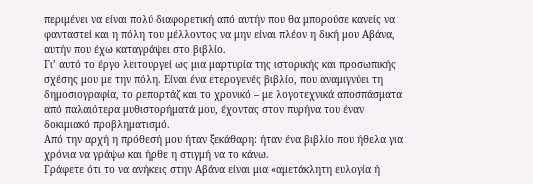περιμένει να είναι πολύ διαφορετική από αυτήν που θα μπορούσε κανείς να φανταστεί και η πόλη του μέλλοντος να μην είναι πλέον η δική μου Αβάνα, αυτήν που έχω καταγράψει στο βιβλίο.
Γι’ αυτό το έργο λειτουργεί ως μια μαρτυρία της ιστορικής και προσωπικής σχέσης μου με την πόλη. Είναι ένα ετερογενές βιβλίο, που αναμιγνύει τη δημοσιογραφία, το ρεπορτάζ και το χρονικό – με λογοτεχνικά αποσπάσματα από παλαιότερα μυθιστορήματά μου, έχοντας στον πυρήνα του έναν δοκιμιακό προβληματισμό.
Από την αρχή η πρόθεσή μου ήταν ξεκάθαρη: ήταν ένα βιβλίο που ήθελα για χρόνια να γράψω και ήρθε η στιγμή να το κάνω.
Γράφετε ότι το να ανήκεις στην Αβάνα είναι μια «αμετάκλητη ευλογία ή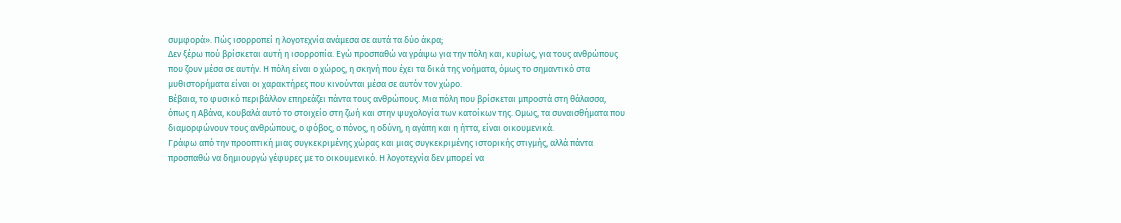συμφορά». Πώς ισορροπεί η λογοτεχνία ανάμεσα σε αυτά τα δύο άκρα;
Δεν ξέρω πού βρίσκεται αυτή η ισορροπία. Εγώ προσπαθώ να γράψω για την πόλη και, κυρίως, για τους ανθρώπους που ζουν μέσα σε αυτήν. Η πόλη είναι ο χώρος, η σκηνή που έχει τα δικά της νοήματα, όμως το σημαντικό στα μυθιστορήματα είναι οι χαρακτήρες που κινούνται μέσα σε αυτόν τον χώρο.
Βέβαια, το φυσικό περιβάλλον επηρεάζει πάντα τους ανθρώπους. Μια πόλη που βρίσκεται μπροστά στη θάλασσα, όπως η Αβάνα, κουβαλά αυτό το στοιχείο στη ζωή και στην ψυχολογία των κατοίκων της. Ομως, τα συναισθήματα που διαμορφώνουν τους ανθρώπους, ο φόβος, ο πόνος, η οδύνη, η αγάπη και η ήττα, είναι οικουμενικά.
Γράφω από την προοπτική μιας συγκεκριμένης χώρας και μιας συγκεκριμένης ιστορικής στιγμής, αλλά πάντα προσπαθώ να δημιουργώ γέφυρες με το οικουμενικό. Η λογοτεχνία δεν μπορεί να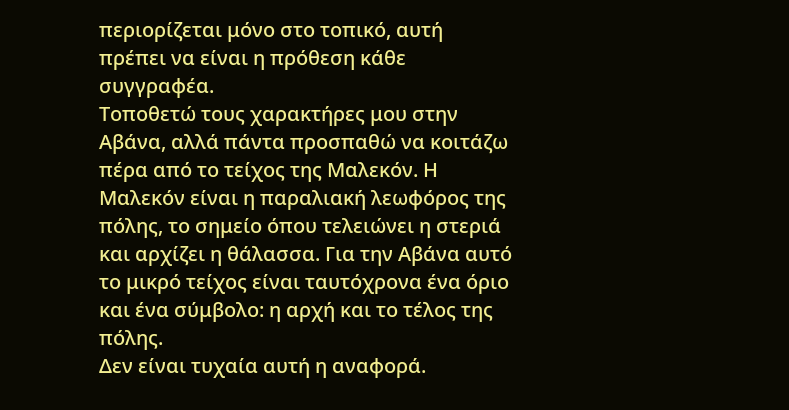περιορίζεται μόνο στο τοπικό, αυτή πρέπει να είναι η πρόθεση κάθε συγγραφέα.
Τοποθετώ τους χαρακτήρες μου στην Αβάνα, αλλά πάντα προσπαθώ να κοιτάζω πέρα από το τείχος της Μαλεκόν. Η Μαλεκόν είναι η παραλιακή λεωφόρος της πόλης, το σημείο όπου τελειώνει η στεριά και αρχίζει η θάλασσα. Για την Αβάνα αυτό το μικρό τείχος είναι ταυτόχρονα ένα όριο και ένα σύμβολο: η αρχή και το τέλος της πόλης.
Δεν είναι τυχαία αυτή η αναφορά.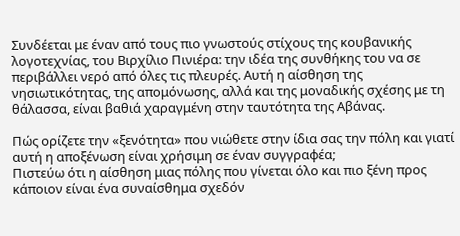Συνδέεται με έναν από τους πιο γνωστούς στίχους της κουβανικής λογοτεχνίας, του Βιρχίλιο Πινιέρα: την ιδέα της συνθήκης του να σε περιβάλλει νερό από όλες τις πλευρές. Αυτή η αίσθηση της νησιωτικότητας, της απομόνωσης, αλλά και της μοναδικής σχέσης με τη θάλασσα, είναι βαθιά χαραγμένη στην ταυτότητα της Αβάνας.

Πώς ορίζετε την «ξενότητα» που νιώθετε στην ίδια σας την πόλη και γιατί αυτή η αποξένωση είναι χρήσιμη σε έναν συγγραφέα;
Πιστεύω ότι η αίσθηση μιας πόλης που γίνεται όλο και πιο ξένη προς κάποιον είναι ένα συναίσθημα σχεδόν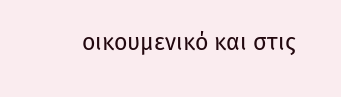οικουμενικό και στις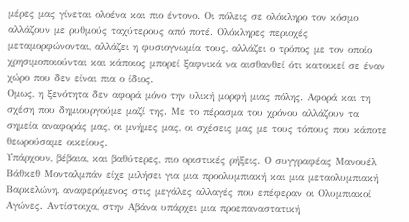μέρες μας γίνεται ολοένα και πιο έντονο. Οι πόλεις σε ολόκληρο τον κόσμο αλλάζουν με ρυθμούς ταχύτερους από ποτέ. Ολόκληρες περιοχές μεταμορφώνονται, αλλάζει η φυσιογνωμία τους, αλλάζει ο τρόπος με τον οποίο χρησιμοποιούνται και κάποιος μπορεί ξαφνικά να αισθανθεί ότι κατοικεί σε έναν χώρο που δεν είναι πια ο ίδιος.
Ομως, η ξενότητα δεν αφορά μόνο την υλική μορφή μιας πόλης. Αφορά και τη σχέση που δημιουργούμε μαζί της. Με το πέρασμα του χρόνου αλλάζουν τα σημεία αναφοράς μας, οι μνήμες μας, οι σχέσεις μας με τους τόπους που κάποτε θεωρούσαμε οικείους.
Υπάρχουν, βέβαια, και βαθύτερες, πιο οριστικές ρήξεις. Ο συγγραφέας Μανουέλ Βάθκεθ Μονταλμπάν είχε μιλήσει για μια προολυμπιακή και μια μεταολυμπιακή Βαρκελώνη, αναφερόμενος στις μεγάλες αλλαγές που επέφεραν οι Ολυμπιακοί Αγώνες. Αντίστοιχα, στην Αβάνα υπάρχει μια προεπαναστατική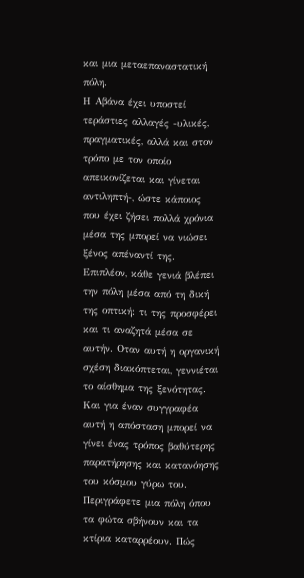και μια μεταεπαναστατική πόλη.
Η Αβάνα έχει υποστεί τεράστιες αλλαγές -υλικές, πραγματικές, αλλά και στον τρόπο με τον οποίο απεικονίζεται και γίνεται αντιληπτή-, ώστε κάποιος που έχει ζήσει πολλά χρόνια μέσα της μπορεί να νιώσει ξένος απέναντί της.
Επιπλέον, κάθε γενιά βλέπει την πόλη μέσα από τη δική της οπτική: τι της προσφέρει και τι αναζητά μέσα σε αυτήν. Οταν αυτή η οργανική σχέση διακόπτεται, γεννιέται το αίσθημα της ξενότητας. Και για έναν συγγραφέα αυτή η απόσταση μπορεί να γίνει ένας τρόπος βαθύτερης παρατήρησης και κατανόησης του κόσμου γύρω του.
Περιγράφετε μια πόλη όπου τα φώτα σβήνουν και τα κτίρια καταρρέουν. Πώς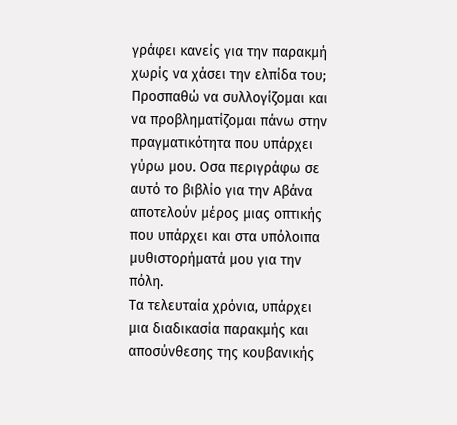γράφει κανείς για την παρακμή χωρίς να χάσει την ελπίδα του;
Προσπαθώ να συλλογίζομαι και να προβληματίζομαι πάνω στην πραγματικότητα που υπάρχει γύρω μου. Οσα περιγράφω σε αυτό το βιβλίο για την Αβάνα αποτελούν μέρος μιας οπτικής που υπάρχει και στα υπόλοιπα μυθιστορήματά μου για την πόλη.
Τα τελευταία χρόνια, υπάρχει μια διαδικασία παρακμής και αποσύνθεσης της κουβανικής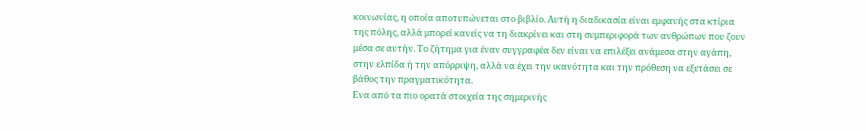κοινωνίας, η οποία αποτυπώνεται στο βιβλίο. Αυτή η διαδικασία είναι εμφανής στα κτίρια της πόλης, αλλά μπορεί κανείς να τη διακρίνει και στη συμπεριφορά των ανθρώπων που ζουν μέσα σε αυτήν. Το ζήτημα για έναν συγγραφέα δεν είναι να επιλέξει ανάμεσα στην αγάπη, στην ελπίδα ή την απόρριψη, αλλά να έχει την ικανότητα και την πρόθεση να εξετάσει σε βάθος την πραγματικότητα.
Ενα από τα πιο ορατά στοιχεία της σημερινής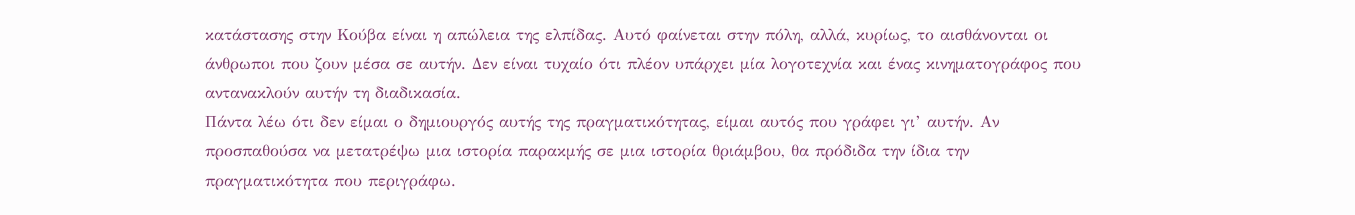κατάστασης στην Κούβα είναι η απώλεια της ελπίδας. Αυτό φαίνεται στην πόλη, αλλά, κυρίως, το αισθάνονται οι άνθρωποι που ζουν μέσα σε αυτήν. Δεν είναι τυχαίο ότι πλέον υπάρχει μία λογοτεχνία και ένας κινηματογράφος που αντανακλούν αυτήν τη διαδικασία.
Πάντα λέω ότι δεν είμαι ο δημιουργός αυτής της πραγματικότητας, είμαι αυτός που γράφει γι’ αυτήν. Αν προσπαθούσα να μετατρέψω μια ιστορία παρακμής σε μια ιστορία θριάμβου, θα πρόδιδα την ίδια την πραγματικότητα που περιγράφω.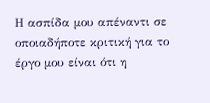Η ασπίδα μου απέναντι σε οποιαδήποτε κριτική για το έργο μου είναι ότι η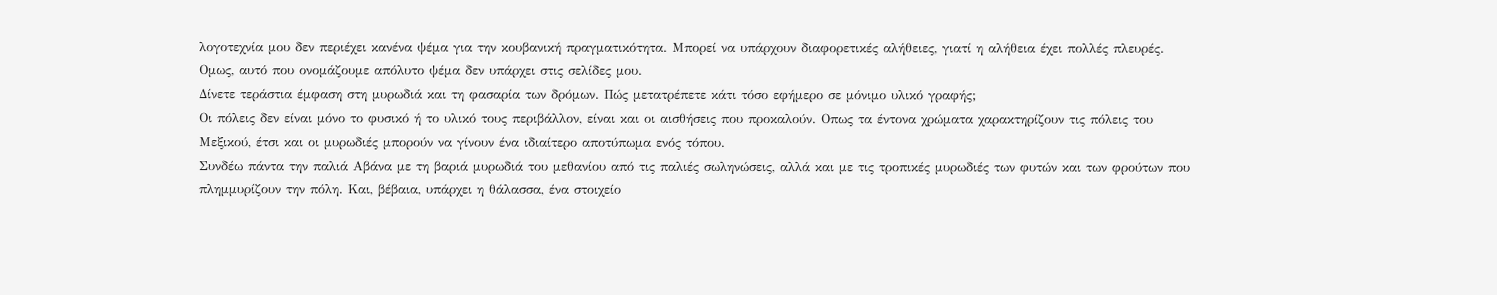λογοτεχνία μου δεν περιέχει κανένα ψέμα για την κουβανική πραγματικότητα. Μπορεί να υπάρχουν διαφορετικές αλήθειες, γιατί η αλήθεια έχει πολλές πλευρές. Ομως, αυτό που ονομάζουμε απόλυτο ψέμα δεν υπάρχει στις σελίδες μου.
Δίνετε τεράστια έμφαση στη μυρωδιά και τη φασαρία των δρόμων. Πώς μετατρέπετε κάτι τόσο εφήμερο σε μόνιμο υλικό γραφής;
Οι πόλεις δεν είναι μόνο το φυσικό ή το υλικό τους περιβάλλον, είναι και οι αισθήσεις που προκαλούν. Οπως τα έντονα χρώματα χαρακτηρίζουν τις πόλεις του Μεξικού, έτσι και οι μυρωδιές μπορούν να γίνουν ένα ιδιαίτερο αποτύπωμα ενός τόπου.
Συνδέω πάντα την παλιά Αβάνα με τη βαριά μυρωδιά του μεθανίου από τις παλιές σωληνώσεις, αλλά και με τις τροπικές μυρωδιές των φυτών και των φρούτων που πλημμυρίζουν την πόλη. Και, βέβαια, υπάρχει η θάλασσα, ένα στοιχείο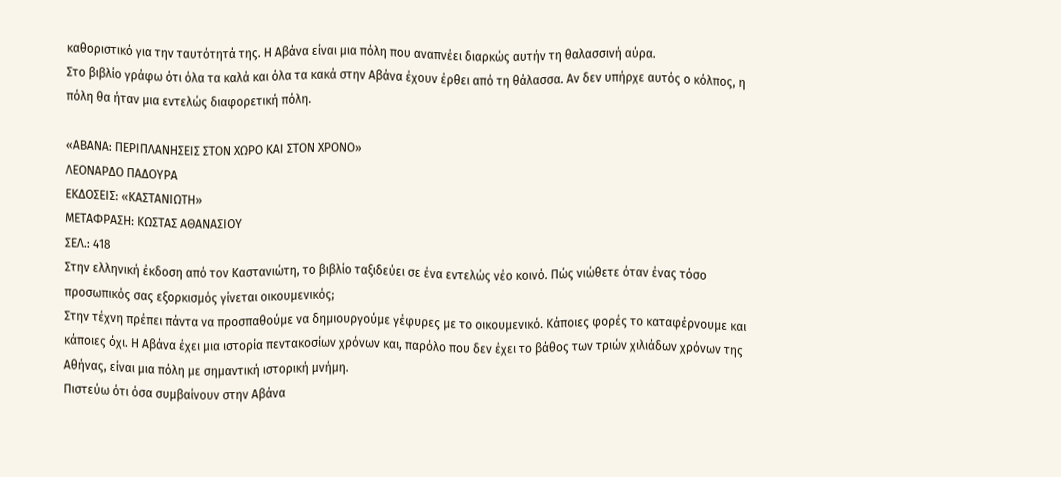καθοριστικό για την ταυτότητά της. Η Αβάνα είναι μια πόλη που αναπνέει διαρκώς αυτήν τη θαλασσινή αύρα.
Στο βιβλίο γράφω ότι όλα τα καλά και όλα τα κακά στην Αβάνα έχουν έρθει από τη θάλασσα. Αν δεν υπήρχε αυτός ο κόλπος, η πόλη θα ήταν μια εντελώς διαφορετική πόλη.

«ΑΒΑΝΑ: ΠΕΡΙΠΛΑΝΗΣΕΙΣ ΣΤΟΝ ΧΩΡΟ ΚΑΙ ΣΤΟΝ ΧΡΟΝΟ»
ΛΕΟΝΑΡΔΟ ΠΑΔΟΥΡΑ
ΕΚΔΟΣΕΙΣ: «ΚΑΣΤΑΝΙΩΤΗ»
ΜΕΤΑΦΡΑΣΗ: ΚΩΣΤΑΣ ΑΘΑΝΑΣΙΟΥ
ΣΕΛ.: 418
Στην ελληνική έκδοση από τον Καστανιώτη, το βιβλίο ταξιδεύει σε ένα εντελώς νέο κοινό. Πώς νιώθετε όταν ένας τόσο προσωπικός σας εξορκισμός γίνεται οικουμενικός;
Στην τέχνη πρέπει πάντα να προσπαθούμε να δημιουργούμε γέφυρες με το οικουμενικό. Κάποιες φορές το καταφέρνουμε και κάποιες όχι. Η Αβάνα έχει μια ιστορία πεντακοσίων χρόνων και, παρόλο που δεν έχει το βάθος των τριών χιλιάδων χρόνων της Αθήνας, είναι μια πόλη με σημαντική ιστορική μνήμη.
Πιστεύω ότι όσα συμβαίνουν στην Αβάνα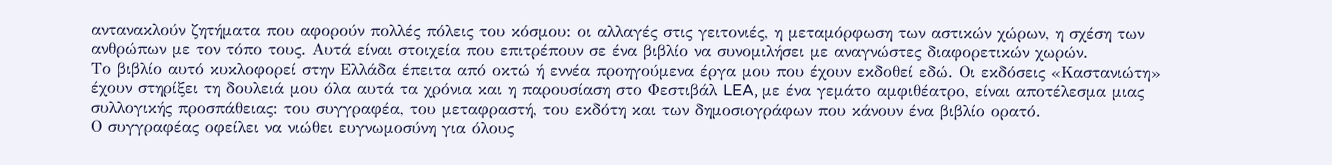αντανακλούν ζητήματα που αφορούν πολλές πόλεις του κόσμου: οι αλλαγές στις γειτονιές, η μεταμόρφωση των αστικών χώρων, η σχέση των ανθρώπων με τον τόπο τους. Αυτά είναι στοιχεία που επιτρέπουν σε ένα βιβλίο να συνομιλήσει με αναγνώστες διαφορετικών χωρών.
Το βιβλίο αυτό κυκλοφορεί στην Ελλάδα έπειτα από οκτώ ή εννέα προηγούμενα έργα μου που έχουν εκδοθεί εδώ. Οι εκδόσεις «Καστανιώτη» έχουν στηρίξει τη δουλειά μου όλα αυτά τα χρόνια και η παρουσίαση στο Φεστιβάλ LEA, με ένα γεμάτο αμφιθέατρο, είναι αποτέλεσμα μιας συλλογικής προσπάθειας: του συγγραφέα, του μεταφραστή, του εκδότη και των δημοσιογράφων που κάνουν ένα βιβλίο ορατό.
Ο συγγραφέας οφείλει να νιώθει ευγνωμοσύνη για όλους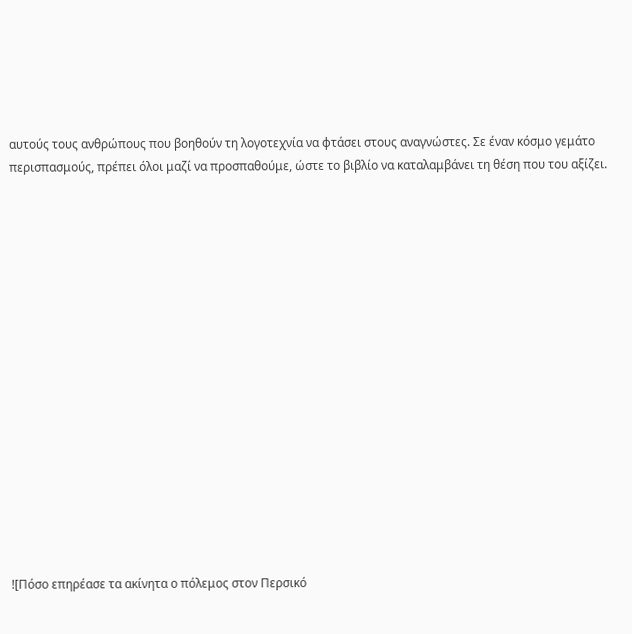αυτούς τους ανθρώπους που βοηθούν τη λογοτεχνία να φτάσει στους αναγνώστες. Σε έναν κόσμο γεμάτο περισπασμούς, πρέπει όλοι μαζί να προσπαθούμε, ώστε το βιβλίο να καταλαμβάνει τη θέση που του αξίζει.

















![Πόσο επηρέασε τα ακίνητα ο πόλεμος στον Περσικό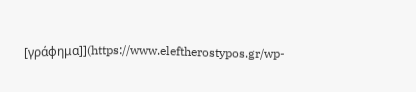[γράφημα]](https://www.eleftherostypos.gr/wp-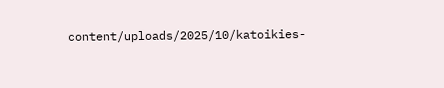content/uploads/2025/10/katoikies-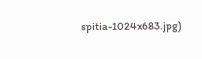spitia-1024x683.jpg)